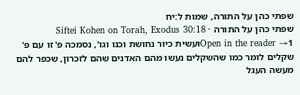שפתי כהן על התורה, שמות ל:יח
שפתי כהן על התורה · Siftei Kohen on Torah, Exodus 30:18
Open in the reader →1ועשית כיור נחושת וכנו וגו', נסמכה פ' זו עם פ' שקלים לומר כמו שהשקלים נעשו מהם האדנים שהם לזכרון, שכפר להם מעשה העגל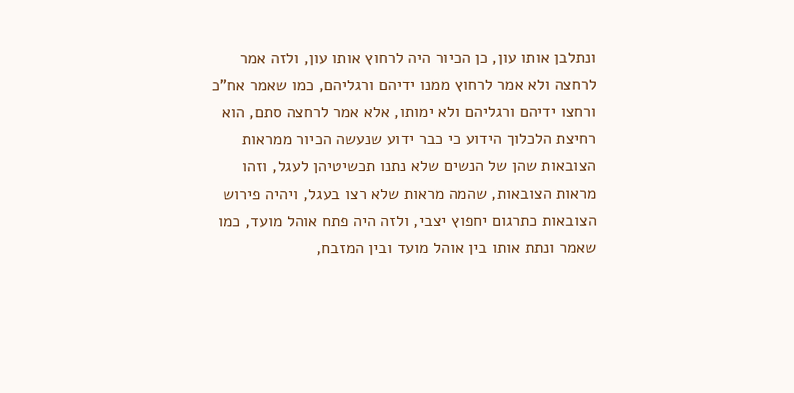ונתלבן אותו עון, כן הכיור היה לרחוץ אותו עון, ולזה אמר לרחצה ולא אמר לרחוץ ממנו ידיהם ורגליהם, כמו שאמר אח"כ ורחצו ידיהם ורגליהם ולא ימותו, אלא אמר לרחצה סתם, הוא רחיצת הלכלוך הידוע כי כבר ידוע שנעשה הכיור ממראות הצובאות שהן של הנשים שלא נתנו תכשיטיהן לעגל, וזהו מראות הצובאות, שהמה מראות שלא רצו בעגל, ויהיה פירוש הצובאות כתרגום יחפוץ יצבי, ולזה היה פתח אוהל מועד, כמו שאמר ונתת אותו בין אוהל מועד ובין המזבח,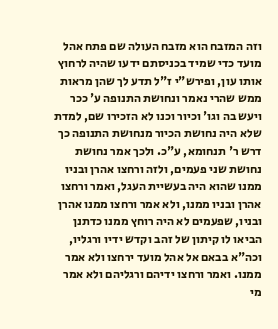וזה המזבח הוא מזבח העולה שם פתח אהל מועד כדי שמיד בכניסתם ידעו שהיה לרחוץ אותו עון, ופירש"י ז"ל תדע לך שהן מראות ממש שהרי נאמר ונחושת התנופה ע' ככר ויעש בה וגו' וכיור וכנו לא הזכירו שם, למדת שלא היה נחושת הכיור מנחושת התנופה כך דרש ר' תנחומא, ע"כ. ולכך אמר נחושת נחושת שני פעמים, ולזה ורחצו אהרן ובניו ממנו שהוא היה בעשיית העגל, ואמר ורחצו אהרן ובניו ממנו, ולא אמר ורחצו ממנו אהרן ובניו, שפעמים לא היה רוחץ ממנו כדתנן הביאו לו קיתון של זהב וקדש ידיו ורגליו, וכה"א בבאם אל אהל מועד ירחצו ולא אמר ממנו. ואמר ורחצו ידיהם ורגליהם ולא אמר מי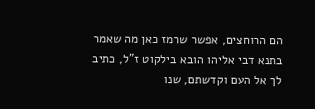הם הרוחצים, אפשר שרמז כאן מה שאמר בתנא דבי אליהו הובא בילקוט ז"ל, כתיב לך אל העם וקדשתם, שנו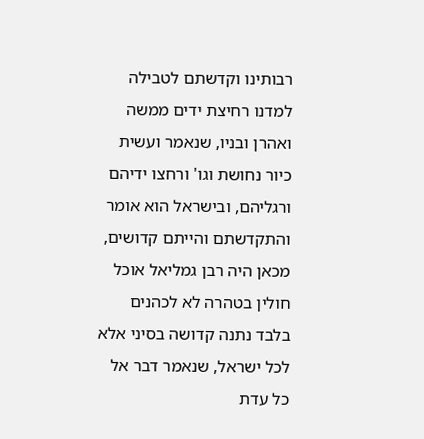רבותינו וקדשתם לטבילה למדנו רחיצת ידים ממשה ואהרן ובניו, שנאמר ועשית כיור נחושת וגו' ורחצו ידיהם ורגליהם, ובישראל הוא אומר והתקדשתם והייתם קדושים, מכאן היה רבן גמליאל אוכל חולין בטהרה לא לכהנים בלבד נתנה קדושה בסיני אלא לכל ישראל, שנאמר דבר אל כל עדת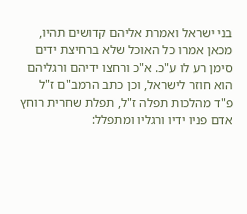בני ישראל ואמרת אליהם קדושים תהיו, מכאן אמרו כל האוכל שלא ברחיצת ידים סימן רע לו ע"כ. א"כ ורחצו ידיהם ורגליהם הוא חוזר לישראל, וכן כתב הרמב"ם ז"ל פ"ד מהלכות תפלה ז"ל, תפלת שחרית רוחץ אדם פניו ידיו ורגליו ומתפלל: